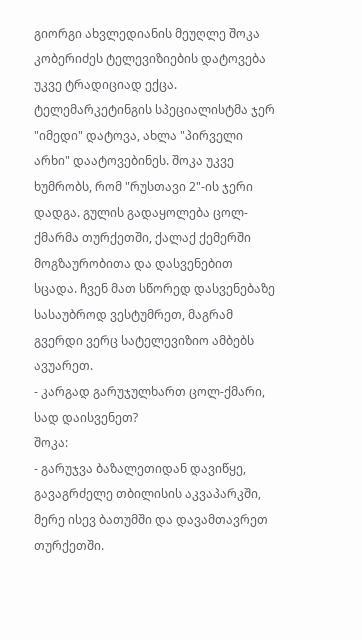გიორგი ახვლედიანის მეუღლე შოკა კობერიძეს ტელევიზიების დატოვება უკვე ტრადიციად ექცა. ტელემარკეტინგის სპეციალისტმა ჯერ "იმედი" დატოვა, ახლა "პირველი არხი" დაატოვებინეს. შოკა უკვე ხუმრობს, რომ "რუსთავი 2"-ის ჯერი დადგა. გულის გადაყოლება ცოლ-ქმარმა თურქეთში, ქალაქ ქემერში მოგზაურობითა და დასვენებით სცადა. ჩვენ მათ სწორედ დასვენებაზე სასაუბროდ ვესტუმრეთ, მაგრამ გვერდი ვერც სატელევიზიო ამბებს ავუარეთ.
- კარგად გარუჯულხართ ცოლ-ქმარი, სად დაისვენეთ?
შოკა:
- გარუჯვა ბაზალეთიდან დავიწყე, გავაგრძელე თბილისის აკვაპარკში, მერე ისევ ბათუმში და დავამთავრეთ თურქეთში.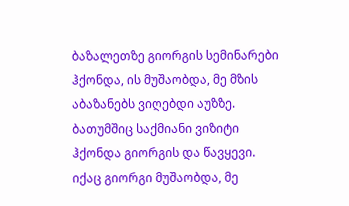ბაზალეთზე გიორგის სემინარები ჰქონდა, ის მუშაობდა, მე მზის აბაზანებს ვიღებდი აუზზე. ბათუმშიც საქმიანი ვიზიტი ჰქონდა გიორგის და წავყევი. იქაც გიორგი მუშაობდა, მე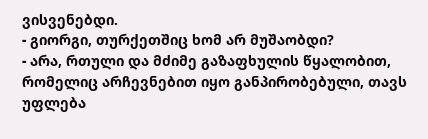ვისვენებდი.
- გიორგი, თურქეთშიც ხომ არ მუშაობდი?
- არა, რთული და მძიმე გაზაფხულის წყალობით, რომელიც არჩევნებით იყო განპირობებული, თავს უფლება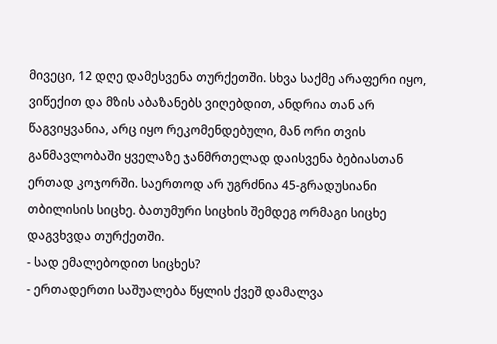მივეცი, 12 დღე დამესვენა თურქეთში. სხვა საქმე არაფერი იყო, ვიწექით და მზის აბაზანებს ვიღებდით, ანდრია თან არ წაგვიყვანია, არც იყო რეკომენდებული, მან ორი თვის განმავლობაში ყველაზე ჯანმრთელად დაისვენა ბებიასთან ერთად კოჯორში. საერთოდ არ უგრძნია 45-გრადუსიანი თბილისის სიცხე. ბათუმური სიცხის შემდეგ ორმაგი სიცხე დაგვხვდა თურქეთში.
- სად ემალებოდით სიცხეს?
- ერთადერთი საშუალება წყლის ქვეშ დამალვა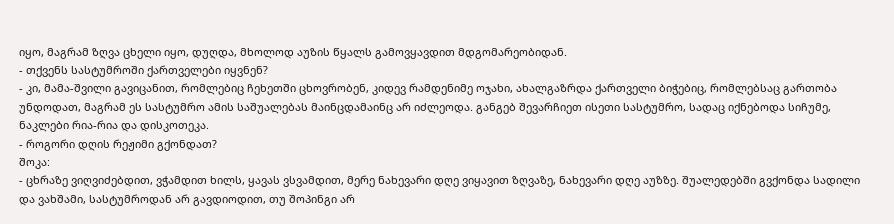იყო, მაგრამ ზღვა ცხელი იყო, დუღდა, მხოლოდ აუზის წყალს გამოვყავდით მდგომარეობიდან.
- თქვენს სასტუმროში ქართველები იყვნენ?
- კი, მამა-შვილი გავიცანით, რომლებიც ჩეხეთში ცხოვრობენ, კიდევ რამდენიმე ოჯახი, ახალგაზრდა ქართველი ბიჭებიც, რომლებსაც გართობა უნდოდათ, მაგრამ ეს სასტუმრო ამის საშუალებას მაინცდამაინც არ იძლეოდა. განგებ შევარჩიეთ ისეთი სასტუმრო, სადაც იქნებოდა სიჩუმე, ნაკლები რია-რია და დისკოთეკა.
- როგორი დღის რეჟიმი გქონდათ?
შოკა:
- ცხრაზე ვიღვიძებდით, ვჭამდით ხილს, ყავას ვსვამდით, მერე ნახევარი დღე ვიყავით ზღვაზე, ნახევარი დღე აუზზე. შუალედებში გვქონდა სადილი და ვახშამი, სასტუმროდან არ გავდიოდით, თუ შოპინგი არ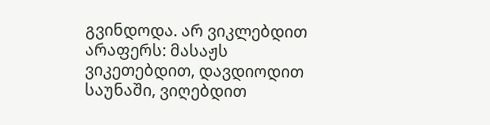გვინდოდა. არ ვიკლებდით არაფერს: მასაჟს ვიკეთებდით, დავდიოდით საუნაში, ვიღებდით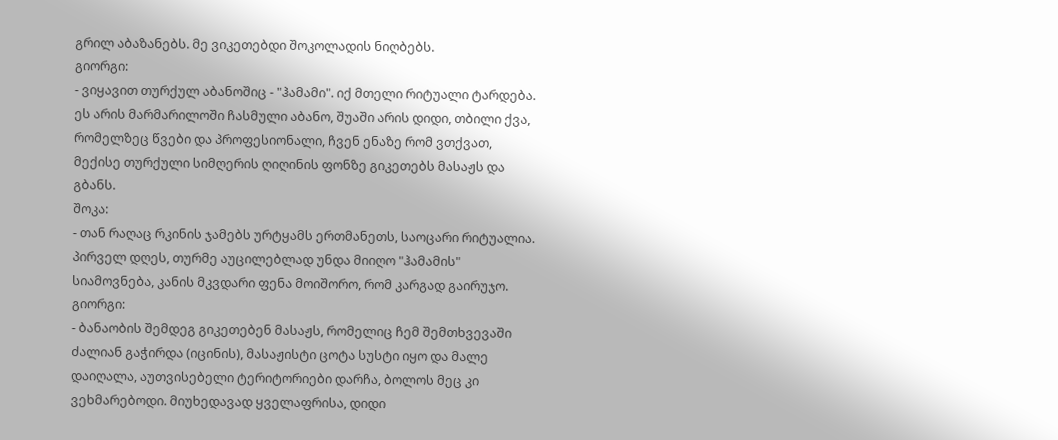გრილ აბაზანებს. მე ვიკეთებდი შოკოლადის ნიღბებს.
გიორგი:
- ვიყავით თურქულ აბანოშიც - "ჰამამი". იქ მთელი რიტუალი ტარდება. ეს არის მარმარილოში ჩასმული აბანო, შუაში არის დიდი, თბილი ქვა, რომელზეც წვები და პროფესიონალი, ჩვენ ენაზე რომ ვთქვათ, მექისე თურქული სიმღერის ღიღინის ფონზე გიკეთებს მასაჟს და გბანს.
შოკა:
- თან რაღაც რკინის ჯამებს ურტყამს ერთმანეთს, საოცარი რიტუალია. პირველ დღეს, თურმე აუცილებლად უნდა მიიღო "ჰამამის" სიამოვნება, კანის მკვდარი ფენა მოიშორო, რომ კარგად გაირუჯო.
გიორგი:
- ბანაობის შემდეგ გიკეთებენ მასაჟს, რომელიც ჩემ შემთხვევაში ძალიან გაჭირდა (იცინის), მასაჟისტი ცოტა სუსტი იყო და მალე დაიღალა, აუთვისებელი ტერიტორიები დარჩა, ბოლოს მეც კი ვეხმარებოდი. მიუხედავად ყველაფრისა, დიდი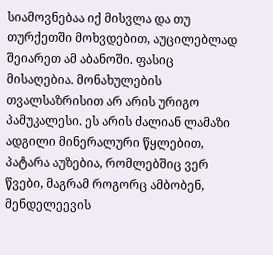სიამოვნებაა იქ მისვლა და თუ თურქეთში მოხვდებით, აუცილებლად შეიარეთ ამ აბანოში. ფასიც მისაღებია. მონახულების თვალსაზრისით არ არის ურიგო პამუკალესი. ეს არის ძალიან ლამაზი ადგილი მინერალური წყლებით, პატარა აუზებია, რომლებშიც ვერ წვები, მაგრამ როგორც ამბობენ, მენდელეევის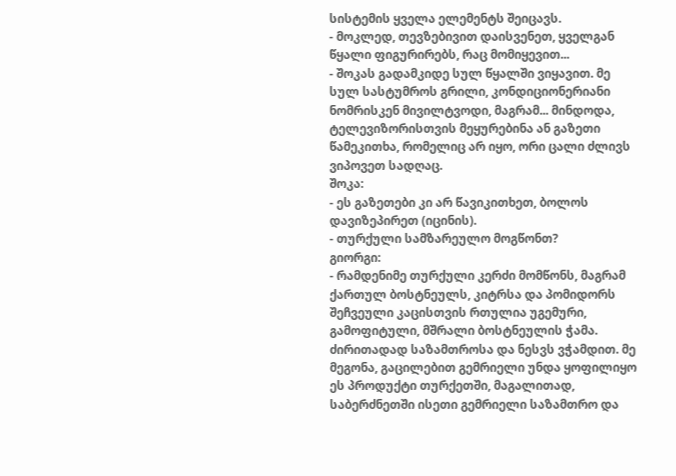სისტემის ყველა ელემენტს შეიცავს.
- მოკლედ, თევზებივით დაისვენეთ, ყველგან წყალი ფიგურირებს, რაც მომიყევით...
- შოკას გადამკიდე სულ წყალში ვიყავით. მე სულ სასტუმროს გრილი, კონდიციონერიანი ნომრისკენ მივილტვოდი, მაგრამ... მინდოდა, ტელევიზორისთვის მეყურებინა ან გაზეთი წამეკითხა, რომელიც არ იყო, ორი ცალი ძლივს ვიპოვეთ სადღაც.
შოკა:
- ეს გაზეთები კი არ წავიკითხეთ, ბოლოს დავიზეპირეთ (იცინის).
- თურქული სამზარეულო მოგწონთ?
გიორგი:
- რამდენიმე თურქული კერძი მომწონს, მაგრამ ქართულ ბოსტნეულს, კიტრსა და პომიდორს შეჩვეული კაცისთვის რთულია უგემური, გამოფიტული, მშრალი ბოსტნეულის ჭამა. ძირითადად საზამთროსა და ნესვს ვჭამდით. მე მეგონა, გაცილებით გემრიელი უნდა ყოფილიყო ეს პროდუქტი თურქეთში, მაგალითად, საბერძნეთში ისეთი გემრიელი საზამთრო და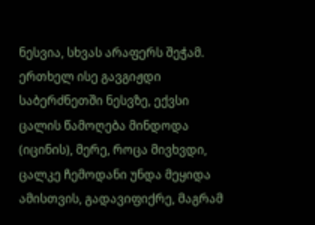ნესვია, სხვას არაფერს შეჭამ. ერთხელ ისე გავგიჟდი საბერძნეთში ნესვზე, ექვსი ცალის წამოღება მინდოდა (იცინის), მერე, როცა მივხვდი, ცალკე ჩემოდანი უნდა მეყიდა ამისთვის, გადავიფიქრე, მაგრამ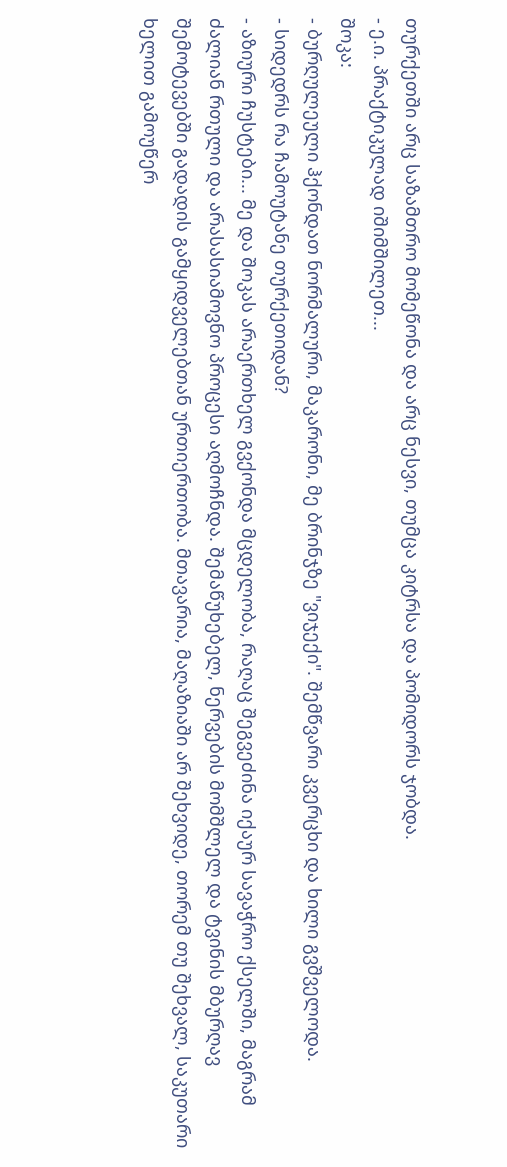თურქეთში არც საზამთრო მომეწონა და არც ნესვი, თუმცა კიტრსა და პომიდორს ჯობდა.
- ე.ი. პრაქტიკულად იშიმშილეთ...
შოკა:
- ბურღულეული ჰქონდათ ნორმალური, მაკარონი, მე ბრინჯზე "ვიჯექი". შემწვარი კვერცხი და ხილი გვშველოდა.
- სიდედრს რა ჩამოუტანე თურქეთიდან?
- აზიური ჩუსტები... მე და შოკას არაერთხელ გვქონდა მცდელობა, რაღაც შეგვეძინა იქაურ სავაჭრო ქსელში, მაგრამ ძალიან რთული და არასასიამოვნო პროცესი აღმოჩნდა. შემაწუხებელ, ნერვების მომშლელ და ტვინის მბურღავ შემოტევებში გადადის გამყიდველებთან ურთიერთობა. მთავარია, მაღაზიაში არ შეხვიდე, თორემ თუ შეხვალ, საკუთარი ხელით გამოუწერ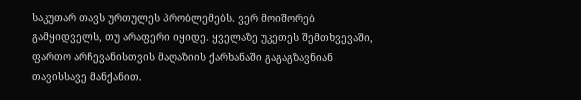საკუთარ თავს ურთულეს პრობლემებს. ვერ მოიშორებ გამყიდველს, თუ არაფერი იყიდე. ყველაზე უკეთეს შემთხვევაში, ფართო არჩევანისთვის მაღაზიის ქარხანაში გაგაგზავნიან თავისსავე მანქანით.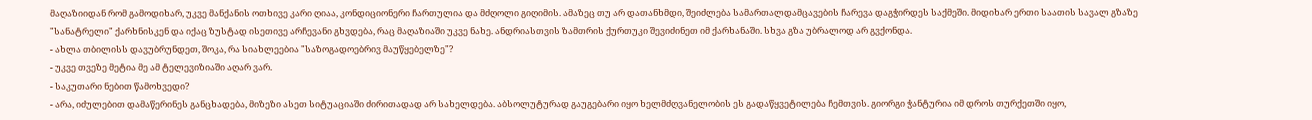მაღაზიიდან რომ გამოდიხარ, უკვე მანქანის ოთხივე კარი ღიაა, კონდიციონერი ჩართულია და მძღოლი გიღიმის. ამაზეც თუ არ დათანხმდი, შეიძლება სამართალდამცავების ჩარევა დაგჭირდეს საქმეში. მიდიხარ ერთი საათის სავალ გზაზე "სანატრელი" ქარხნისკენ და იქაც ზუსტად ისეთივე არჩევანი გხვდება, რაც მაღაზიაში უკვე ნახე. ანდრიასთვის ზამთრის ქურთუკი შევიძინეთ იმ ქარხანაში. სხვა გზა უბრალოდ არ გვქონდა.
- ახლა თბილისს დავუბრუნდეთ, შოკა, რა სიახლეებია "საზოგადოებრივ მაუწყებელზე"?
- უკვე თვეზე მეტია მე ამ ტელევიზიაში აღარ ვარ.
- საკუთარი ნებით წამოხვედი?
- არა, იძულებით დამაწერინეს განცხადება, მიზეზი ასეთ სიტუაციაში ძირითადად არ სახელდება. აბსოლუტურად გაუგებარი იყო ხელმძღვანელობის ეს გადაწყვეტილება ჩემთვის. გიორგი ჭანტურია იმ დროს თურქეთში იყო,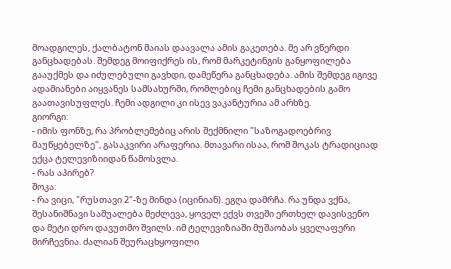მოადგილეს, ქალბატონ მაიას დაავალა ამის გაკეთება. მე არ ვწერდი განცხადებას. შემდეგ მოიფიქრეს ის, რომ მარკეტინგის განყოფილება გააუქმეს და იძულებული გავხდი, დამეწერა განცხადება. ამის შემდეგ იგივე ადამიანები აიყვანეს სამსახურში, რომლებიც ჩემი განცხადების გამო გაათავისუფლეს. ჩემი ადგილი კი ისევ ვაკანტურია ამ არხზე.
გიორგი:
- იმის ფონზე, რა პრობლემებიც არის შექმნილი "საზოგადოებრივ მაუწყებელზე", გასაკვირი არაფერია. მთავარი ისაა, რომ შოკას ტრადიციად ექცა ტელევიზიიდან წამოსვლა.
- რას აპირებ?
შოკა:
- რა ვიცი, "რუსთავი 2"-ზე მინდა (იცინიან). ეგღა დამრჩა. რა უნდა ვქნა, შესანიშნავი საშუალება მეძლევა, ყოველ ექვს თვეში ერთხელ დავისვენო და მეტი დრო დავუთმო შვილს. იმ ტელევიზიაში მუშაობას ყველაფერი მირჩევნია. ძალიან შეურაცხყოფილი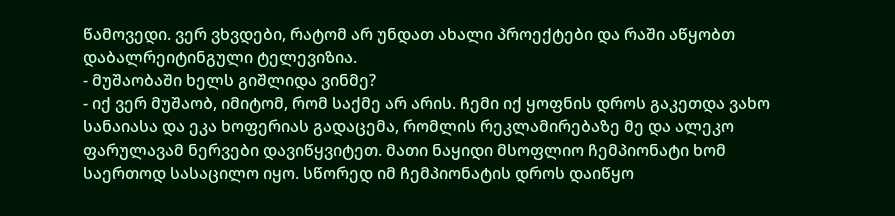წამოვედი. ვერ ვხვდები, რატომ არ უნდათ ახალი პროექტები და რაში აწყობთ დაბალრეიტინგული ტელევიზია.
- მუშაობაში ხელს გიშლიდა ვინმე?
- იქ ვერ მუშაობ, იმიტომ, რომ საქმე არ არის. ჩემი იქ ყოფნის დროს გაკეთდა ვახო სანაიასა და ეკა ხოფერიას გადაცემა, რომლის რეკლამირებაზე მე და ალეკო ფარულავამ ნერვები დავიწყვიტეთ. მათი ნაყიდი მსოფლიო ჩემპიონატი ხომ საერთოდ სასაცილო იყო. სწორედ იმ ჩემპიონატის დროს დაიწყო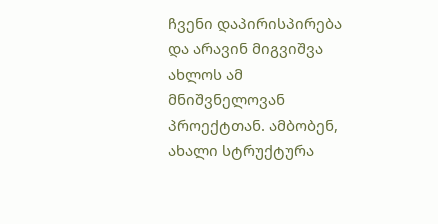ჩვენი დაპირისპირება და არავინ მიგვიშვა ახლოს ამ მნიშვნელოვან პროექტთან. ამბობენ, ახალი სტრუქტურა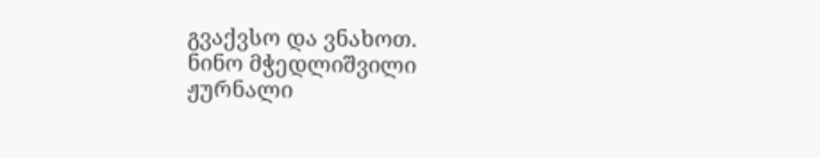გვაქვსო და ვნახოთ.
ნინო მჭედლიშვილი
ჟურნალი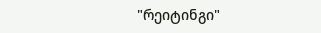"რეიტინგი"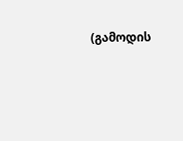(გამოდის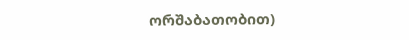ორშაბათობით)